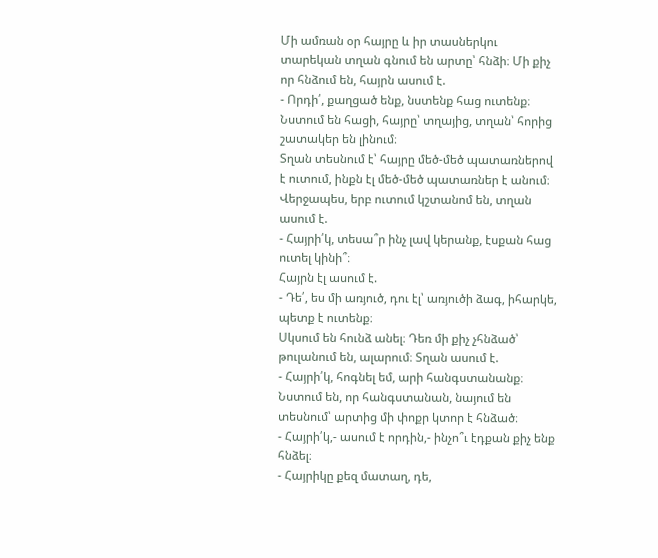Մի ամռան օր հայրը և իր տասներկու տարեկան տղան գնում են արտը՝ հնձի։ Մի քիչ որ հնձում են, հայրն ասում է.
- Որդի՛, քաղցած ենք, նստենք հաց ուտենք։
Նստում են հացի, հայրը՝ տղայից, տղան՝ հորից շատակեր են լինում։
Տղան տեսնում է՝ հայրը մեծ-մեծ պատառներով է ուտում, ինքն էլ մեծ-մեծ պատառներ է անում։
Վերջապես, երբ ուտում կշտանոմ են, տղան ասում է.
- Հայրի՛կ, տեսա՞ր ինչ լավ կերանք, էսքան հաց ուտել կինի՞։
Հայրն էլ ասում է.
- Դե՛, ես մի առյուծ, դու էլ՝ առյուծի ձագ, իհարկե, պետք է ուտենք։
Սկսում են հունձ անել։ Դեռ մի քիչ չհնձած՝ թուլանում են, ալարում։ Տղան ասում է.
- Հայրի՛կ, հոգնել եմ, արի հանգստանանք։
Նստում են, որ հանգստանան, նայում են տեսնում՝ արտից մի փոքր կտոր է հնձած։
- Հայրի՛կ,- ասում է որդին,- ինչո՞ւ էդքան քիչ ենք հնձել։
- Հայրիկը քեզ մատաղ, դե,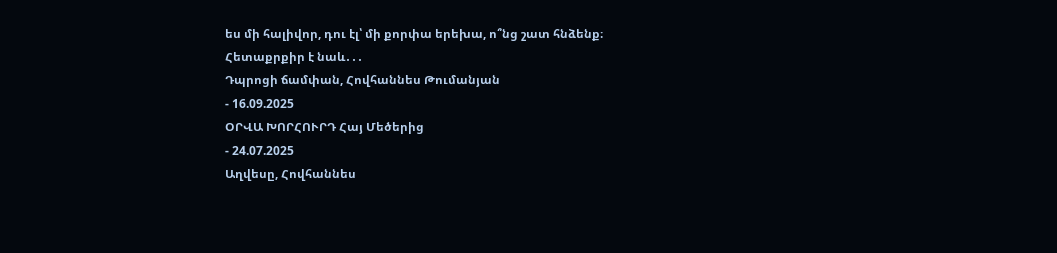ես մի հալիվոր, դու էլ՝ մի քորփա երեխա, ո՞նց շատ հնձենք։
Հետաքրքիր է նաև․․․
Դպրոցի ճամփան, Հովհաննես Թումանյան
- 16.09.2025
ՕՐՎԱ ԽՈՐՀՈՒՐԴ Հայ Մեծերից
- 24.07.2025
Աղվեսը, Հովհաննես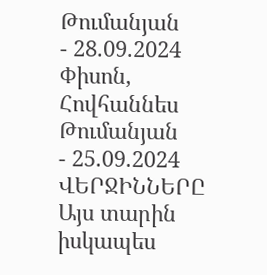Թումանյան
- 28.09.2024
Փիսոն, Հովհաննես Թումանյան
- 25.09.2024
ՎԵՐՋԻՆՆԵՐԸ
Այս տարին իսկապես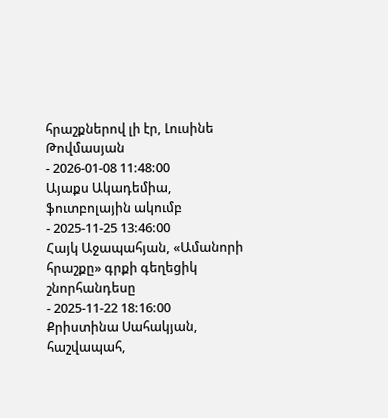հրաշքներով լի էր, Լուսինե Թովմասյան
- 2026-01-08 11:48:00
Այաքս Ակադեմիա, ֆուտբոլային ակումբ
- 2025-11-25 13:46:00
Հայկ Աջապահյան, «Ամանորի հրաշքը» գրքի գեղեցիկ շնորհանդեսը
- 2025-11-22 18:16:00
Քրիստինա Սահակյան, հաշվապահ,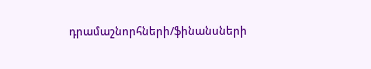դրամաշնորհների/ֆինանսների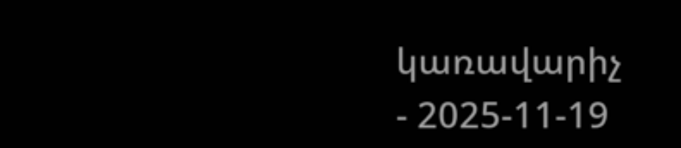կառավարիչ
- 2025-11-19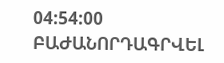04:54:00
ԲԱԺԱՆՈՐԴԱԳՐՎԵԼ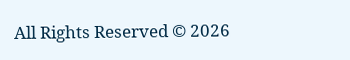All Rights Reserved © 2026